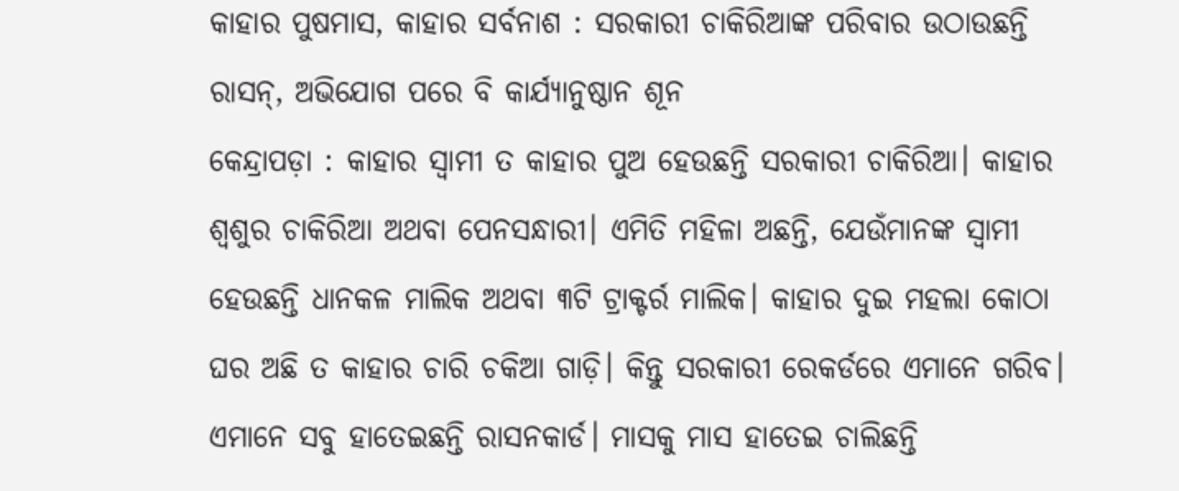କାହାର ପୁଷମାସ, କାହାର ସର୍ବନାଶ : ସରକାରୀ ଚାକିରିଆଙ୍କ ପରିବାର ଉଠାଉଛନ୍ତି ରାସନ୍, ଅଭିଯୋଗ ପରେ ବି କାର୍ଯ୍ୟାନୁଷ୍ଠାନ ଶୂନ
କେନ୍ଦ୍ରାପଡ଼ା : କାହାର ସ୍ବାମୀ ତ କାହାର ପୁଅ ହେଉଛନ୍ତି ସରକାରୀ ଚାକିରିଆ। କାହାର ଶ୍ବଶୁର ଚାକିରିଆ ଅଥବା ପେନସନ୍ଧାରୀ। ଏମିତି ମହିଳା ଅଛନ୍ତି, ଯେଉଁମାନଙ୍କ ସ୍ବାମୀ ହେଉଛନ୍ତି ଧାନକଳ ମାଲିକ ଅଥବା ୩ଟି ଟ୍ରାକ୍ଟର୍ର ମାଲିକ। କାହାର ଦୁଇ ମହଲା କୋଠା ଘର ଅଛି ତ କାହାର ଚାରି ଚକିଆ ଗାଡ଼ି। କିନ୍ତୁ ସରକାରୀ ରେକର୍ଡରେ ଏମାନେ ଗରିବ। ଏମାନେ ସବୁ ହାତେଇଛନ୍ତି ରାସନକାର୍ଡ। ମାସକୁ ମାସ ହାତେଇ ଚାଲିଛନ୍ତି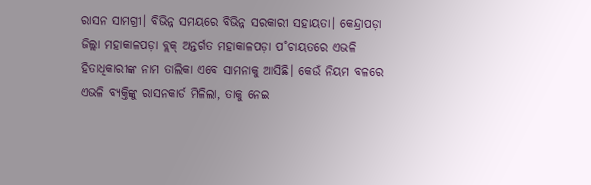ରାସନ ସାମଗ୍ରୀ। ବିଭିନ୍ନ ସମୟରେ ବିଭିନ୍ନ ସରକାରୀ ସହାୟତା। କେନ୍ଦ୍ରାପଡ଼ା ଜିଲ୍ଲା ମହାକାଳପଡ଼ା ବ୍ଲକ୍ ଅନ୍ତର୍ଗତ ମହାକାଳପଡ଼ା ପ˚ଚାୟତରେ ଏଭଳି ହିତାଧିକାରୀଙ୍କ ନାମ ତାଲିକା ଏବେ ସାମନାକୁ ଆସିଛି। କେଉଁ ନିୟମ ବଳରେ ଏଭଳି ବ୍ୟକ୍ତିଙ୍କୁ ରାସନକାର୍ଡ ମିଳିଲା, ତାକୁ ନେଇ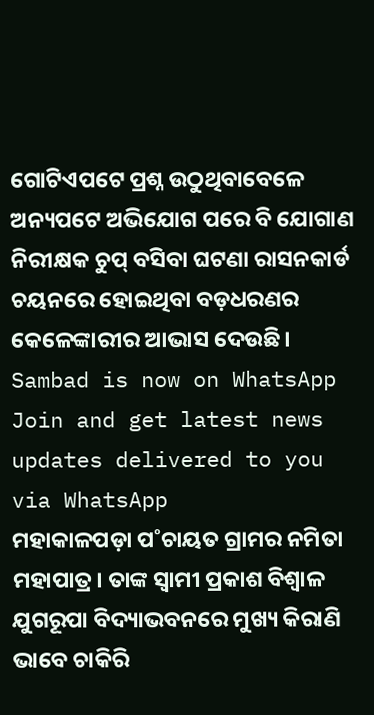ଗୋଟିଏପଟେ ପ୍ରଶ୍ନ ଉଠୁଥିବାବେଳେ ଅନ୍ୟପଟେ ଅଭିଯୋଗ ପରେ ବି ଯୋଗାଣ ନିରୀକ୍ଷକ ଚୁପ୍ ବସିବା ଘଟଣା ରାସନକାର୍ଡ ଚୟନରେ ହୋଇଥିବା ବଡ଼ଧରଣର କେଳେଙ୍କାରୀର ଆଭାସ ଦେଉଛି।
Sambad is now on WhatsApp
Join and get latest news updates delivered to you via WhatsApp
ମହାକାଳପଡ଼ା ପ˚ଚାୟତ ଗ୍ରାମର ନମିତା ମହାପାତ୍ର। ତାଙ୍କ ସ୍ବାମୀ ପ୍ରକାଶ ବିଶ୍ବାଳ ଯୁଗରୂପା ବିଦ୍ୟାଭବନରେ ମୁଖ୍ୟ କିରାଣି ଭାବେ ଚାକିରି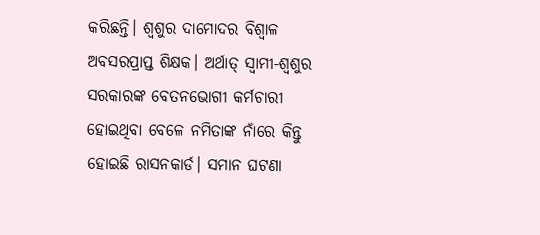କରିଛନ୍ତି। ଶ୍ବଶୁର ଦାମୋଦର ବିଶ୍ବାଳ ଅବସରପ୍ରାପ୍ତ ଶିକ୍ଷକ। ଅର୍ଥାତ୍ ସ୍ବାମୀ-ଶ୍ବଶୁର ସରକାରଙ୍କ ବେତନଭୋଗୀ କର୍ମଚାରୀ ହୋଇଥିବା ବେଳେ ନମିତାଙ୍କ ନାଁରେ କିନ୍ତୁ ହୋଇଛି ରାସନକାର୍ଡ। ସମାନ ଘଟଣା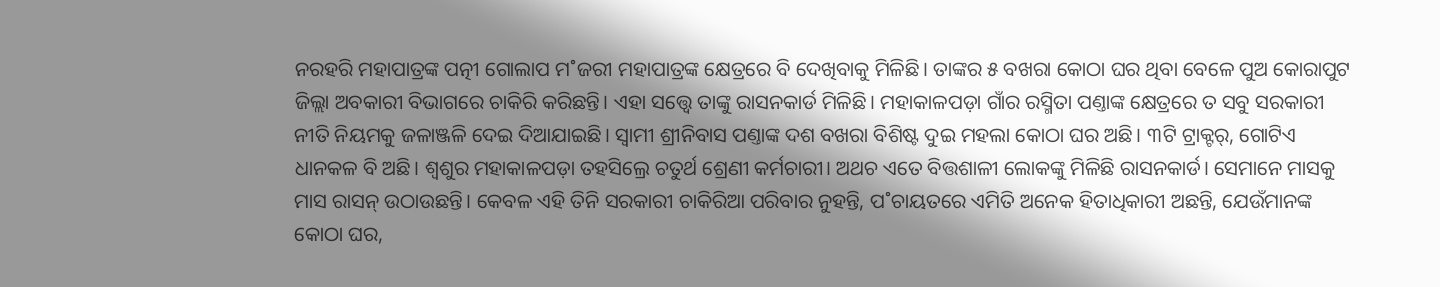ନରହରି ମହାପାତ୍ରଙ୍କ ପତ୍ନୀ ଗୋଲାପ ମ˚ଜରୀ ମହାପାତ୍ରଙ୍କ କ୍ଷେତ୍ରରେ ବି ଦେଖିବାକୁ ମିଳିଛି। ତାଙ୍କର ୫ ବଖରା କୋଠା ଘର ଥିବା ବେଳେ ପୁଅ କୋରାପୁଟ ଜିଲ୍ଲା ଅବକାରୀ ବିଭାଗରେ ଚାକିରି କରିଛନ୍ତି। ଏହା ସତ୍ତ୍ବେ ତାଙ୍କୁ ରାସନକାର୍ଡ ମିଳିଛି। ମହାକାଳପଡ଼ା ଗାଁର ରସ୍ମିତା ପଣ୍ତାଙ୍କ କ୍ଷେତ୍ରରେ ତ ସବୁ ସରକାରୀ ନୀତି ନିୟମକୁ ଜଳାଞ୍ଜଳି ଦେଇ ଦିଆଯାଇଛି। ସ୍ବାମୀ ଶ୍ରୀନିବାସ ପଣ୍ତାଙ୍କ ଦଶ ବଖରା ବିଶିଷ୍ଟ ଦୁଇ ମହଲା କୋଠା ଘର ଅଛି। ୩ଟି ଟ୍ରାକ୍ଟର୍, ଗୋଟିଏ ଧାନକଳ ବି ଅଛି। ଶ୍ବଶୁର ମହାକାଳପଡ଼ା ତହସିଲ୍ରେ ଚତୁର୍ଥ ଶ୍ରେଣୀ କର୍ମଚାରୀ। ଅଥଚ ଏତେ ବିତ୍ତଶାଳୀ ଲୋକଙ୍କୁ ମିଳିଛି ରାସନକାର୍ଡ। ସେମାନେ ମାସକୁ ମାସ ରାସନ୍ ଉଠାଉଛନ୍ତି। କେବଳ ଏହି ତିନି ସରକାରୀ ଚାକିରିଆ ପରିବାର ନୁହନ୍ତି, ପ˚ଚାୟତରେ ଏମିତି ଅନେକ ହିତାଧିକାରୀ ଅଛନ୍ତି, ଯେଉଁମାନଙ୍କ କୋଠା ଘର,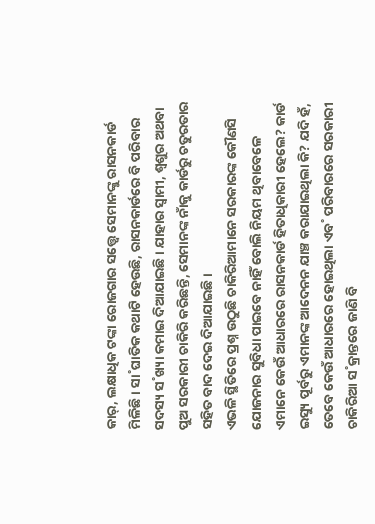କାର୍, ଲକ୍ଷାଧିକ ଟଙ୍କା ରୋଜଗାର ସତ୍ତ୍ବେ ସେମାନଙ୍କୁ ରାସନକାର୍ଡ ମିଳିଛି। ସା˚ଘାତିକ କଥାଟି ହେଉଛି, ରାସନକାର୍ଡରେ ବି ପରିବାର ସଦସ୍ୟ ସ˚ଖ୍ୟା କମାଇ ଦିଆଯାଇଛି। ଯାହାର ସ୍ବାମୀ, ଶ୍ବଶୁର ଅଥବା ପୁଅ ସରକାରୀ ଚାକିରି କରିଛନ୍ତି, ସେମାନଙ୍କ ନାଁକୁ କାର୍ଡରୁ ଚତୁରତାର ସହିତ ବାଦ ଦେଇ ଦିଆଯାଇଛି।
ଏଭଳି ସ୍ଥିତିରେ ପ୍ରଶ୍ନ ଉଠୁଛି ଚାକିରିଆମାନେ ସରକାରଙ୍କ କୌଣସି ଯୋଜନାର ସୁବିଧା ପାଇବେ ନାହିଁ ବୋଲି ନିୟମ ଥିବାବେଳେ ଏମାନେ କେଉଁ ଆଧାରରେ ରାସନକାର୍ଡ ହିତାଧିକାରୀ ହେଲେ? କାର୍ଡ ଇସ୍ୟୁ ପୂର୍ବରୁ ଏମାନଙ୍କ ଆଦେନନ ଯାଞ୍ଚ କରାଯାଇଥିଲା କି? ଯଦି ହଁ, ତେବେ କେଉଁ ଆଧାରରେ ହୋଇଥିଲା ଏବ˚ ପରିବାରରେ ସରକାରୀ ଚାକିରିଆ ସ˚କ୍ରାନ୍ତରେ ଜାଣି ବି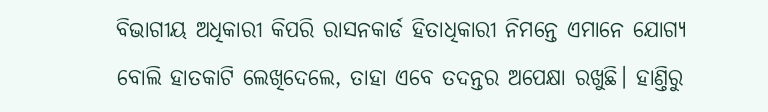ବିଭାଗୀୟ ଅଧିକାରୀ କିପରି ରାସନକାର୍ଡ ହିତାଧିକାରୀ ନିମନ୍ତେ ଏମାନେ ଯୋଗ୍ୟ ବୋଲି ହାତକାଟି ଲେଖିଦେଲେ, ତାହା ଏବେ ତଦନ୍ତର ଅପେକ୍ଷା ରଖୁଛି। ହାଣ୍ତିରୁ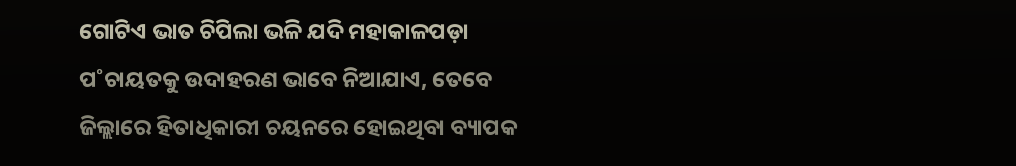ଗୋଟିଏ ଭାତ ଚିପିଲା ଭଳି ଯଦି ମହାକାଳପଡ଼ା ପ˚ଚାୟତକୁ ଉଦାହରଣ ଭାବେ ନିଆଯାଏ, ତେବେ ଜିଲ୍ଲାରେ ହିତାଧିକାରୀ ଚୟନରେ ହୋଇଥିବା ବ୍ୟାପକ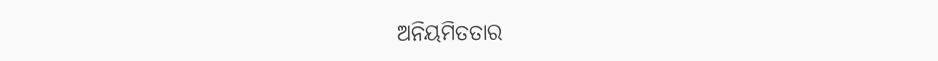ଅନିୟମିତତାର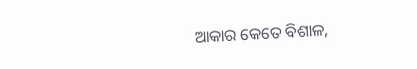ଆକାର କେତେ ବିଶାଳ,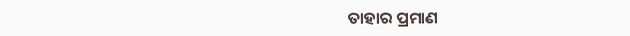ତାହାର ପ୍ରମାଣ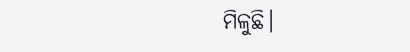ମିଳୁଛି।